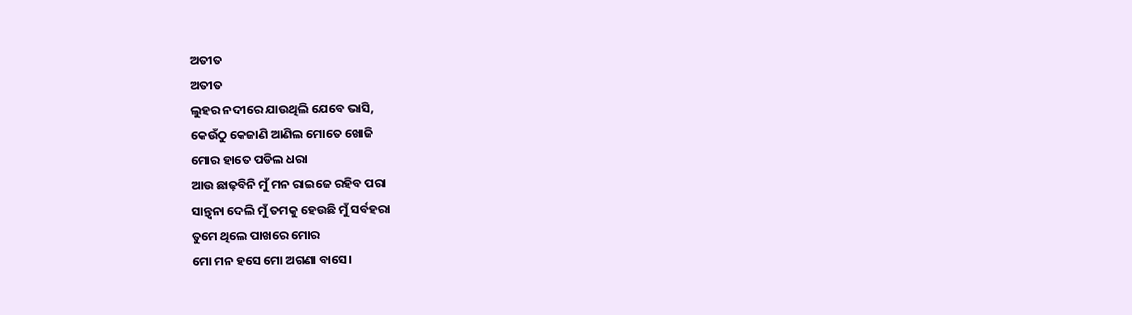ଅତୀତ
ଅତୀତ
ଲୁହର ନଦୀରେ ଯାଉଥିଲି ଯେବେ ଭାସି,
କେଉଁଠୁ କେଜାଣି ଆଣିଲ ମୋତେ ଖୋଜି
ମୋର ହାତେ ପଡିଲ ଧରା
ଆଉ ଛାଢ଼ବିନି ମୁଁ ମନ ରାଇଜେ ରହିବ ପରା
ସାନ୍ତ୍ବନା ଦେଲି ମୁଁ ତମକୁ ହେଉଛି ମୁଁ ସର୍ବହରା
ତୁମେ ଥିଲେ ପାଖରେ ମୋର
ମୋ ମନ ହସେ ମୋ ଅଗଣା ବାସେ।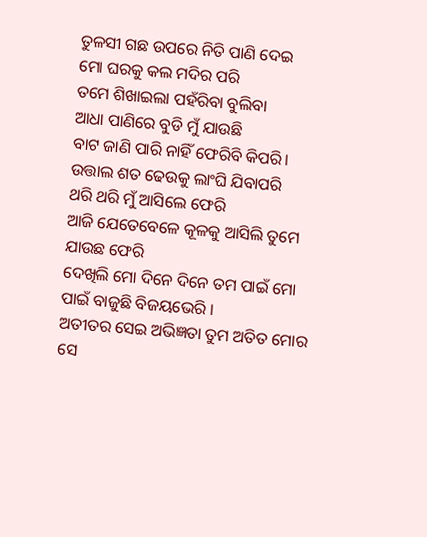ତୁଳସୀ ଗଛ ଉପରେ ନିତି ପାଣି ଦେଇ
ମୋ ଘରକୁ କଲ ମଦିର ପରି
ତମେ ଶିଖାଇଲା ପହଁରିବା ବୁଲିବା
ଆଧା ପାଣିରେ ବୁଡି ମୁଁ ଯାଉଛି
ବାଟ ଜାଣି ପାରି ନାହିଁ ଫେରିବି କିପରି।
ଉତ୍ତାଲ ଶତ ଢେଉକୁ ଲାଂଘି ଯିବାପରି
ଥରି ଥରି ମୁଁ ଆସିଲେ ଫେରି
ଆଜି ଯେତେବେଳେ କୂଳକୁ ଆସିଲି ତୁମେ ଯାଉଛ ଫେରି
ଦେଖିଲି ମୋ ଦିନେ ଦିନେ ତମ ପାଇଁ ମୋ ପାଇଁ ବାଜୁଛି ବିଜୟଭେରି ।
ଅତୀତର ସେଇ ଅଭିଜ୍ଞତା ତୁମ ଅତିତ ମୋର ସେ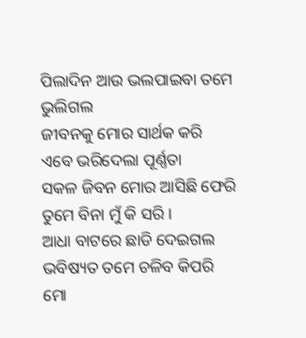ପିଲାଦିନ ଆଉ ଭଲପାଇବା ତମେ ଭୁଲିଗଲ
ଜୀବନକୁ ମୋର ସାର୍ଥକ କରି
ଏବେ ଭରିଦେଲା ପୂର୍ଣ୍ଣତା
ସକଳ ଜିବନ ମୋର ଆସିଛି ଫେରି
ତୁମେ ବିନା ମୁଁ କି ସରି ।
ଆଧା ବାଟରେ ଛାଡି ଦେଇଗଲ
ଭବିଷ୍ୟତ ତମେ ଚଳିବ କିପରି
ମୋ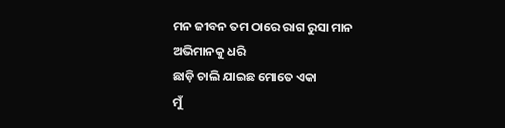ମନ ଜୀବନ ତମ ଠାରେ ରାଗ ରୁସା ମାନ
ଅଭିମାନକୁ ଧରି
ଛାଡ଼ି ଚାଲି ଯାଇଛ ମୋତେ ଏକା
ମୁଁ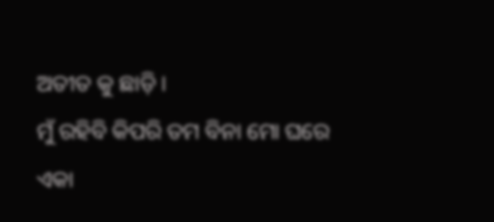ଅତୀତ କୁ ଛାଡ଼ି ।
ମୁଁ ରହିବି କିପରି ତମ ବିନା ମୋ ଘରେ ଏକା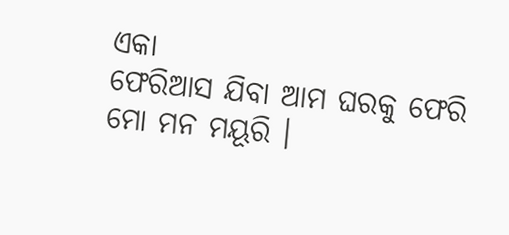ଏକା
ଫେରିଆସ ଯିବା ଆମ ଘରକୁ ଫେରି
ମୋ ମନ ମୟୂରି ।